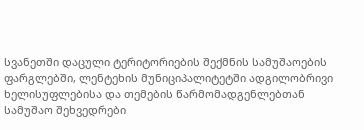სვანეთში დაცული ტერიტორიების შექმნის სამუშაოების ფარგლებში, ლენტეხის მუნიციპალიტეტში ადგილობრივი ხელისუფლებისა და თემების წარმომადგენლებთან სამუშაო შეხვედრები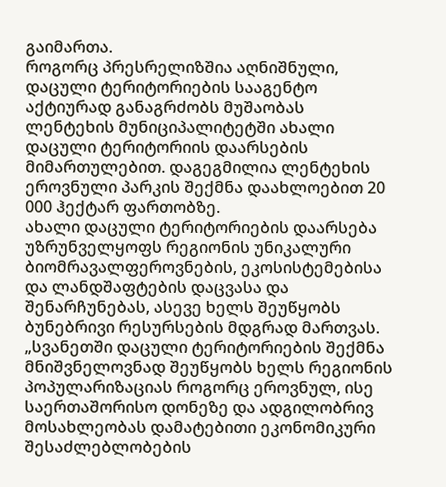გაიმართა.
როგორც პრესრელიზშია აღნიშნული, დაცული ტერიტორიების სააგენტო აქტიურად განაგრძობს მუშაობას ლენტეხის მუნიციპალიტეტში ახალი დაცული ტერიტორიის დაარსების მიმართულებით. დაგეგმილია ლენტეხის ეროვნული პარკის შექმნა დაახლოებით 20 000 ჰექტარ ფართობზე.
ახალი დაცული ტერიტორიების დაარსება უზრუნველყოფს რეგიონის უნიკალური ბიომრავალფეროვნების, ეკოსისტემებისა და ლანდშაფტების დაცვასა და შენარჩუნებას, ასევე ხელს შეუწყობს ბუნებრივი რესურსების მდგრად მართვას.
„სვანეთში დაცული ტერიტორიების შექმნა მნიშვნელოვნად შეუწყობს ხელს რეგიონის პოპულარიზაციას როგორც ეროვნულ, ისე საერთაშორისო დონეზე და ადგილობრივ მოსახლეობას დამატებითი ეკონომიკური შესაძლებლობების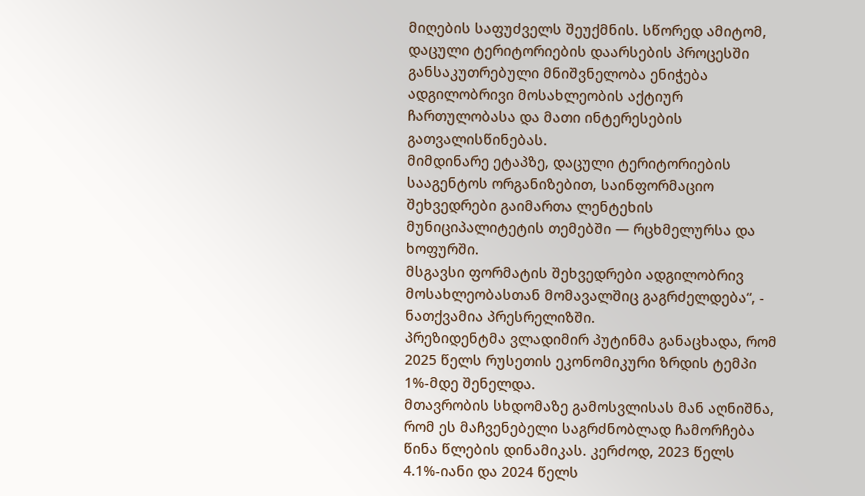მიღების საფუძველს შეუქმნის. სწორედ ამიტომ, დაცული ტერიტორიების დაარსების პროცესში განსაკუთრებული მნიშვნელობა ენიჭება ადგილობრივი მოსახლეობის აქტიურ ჩართულობასა და მათი ინტერესების გათვალისწინებას.
მიმდინარე ეტაპზე, დაცული ტერიტორიების სააგენტოს ორგანიზებით, საინფორმაციო შეხვედრები გაიმართა ლენტეხის მუნიციპალიტეტის თემებში — რცხმელურსა და ხოფურში.
მსგავსი ფორმატის შეხვედრები ადგილობრივ მოსახლეობასთან მომავალშიც გაგრძელდება“, - ნათქვამია პრესრელიზში.
პრეზიდენტმა ვლადიმირ პუტინმა განაცხადა, რომ 2025 წელს რუსეთის ეკონომიკური ზრდის ტემპი 1%-მდე შენელდა.
მთავრობის სხდომაზე გამოსვლისას მან აღნიშნა, რომ ეს მაჩვენებელი საგრძნობლად ჩამორჩება წინა წლების დინამიკას. კერძოდ, 2023 წელს 4.1%-იანი და 2024 წელს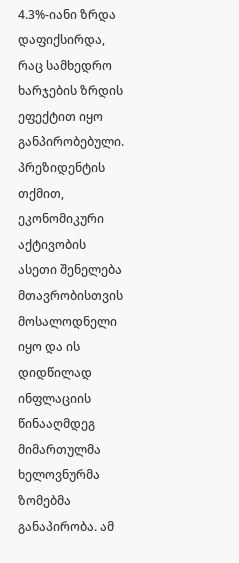4.3%-იანი ზრდა დაფიქსირდა, რაც სამხედრო ხარჯების ზრდის ეფექტით იყო განპირობებული.
პრეზიდენტის თქმით, ეკონომიკური აქტივობის ასეთი შენელება მთავრობისთვის მოსალოდნელი იყო და ის დიდწილად ინფლაციის წინააღმდეგ მიმართულმა ხელოვნურმა ზომებმა განაპირობა. ამ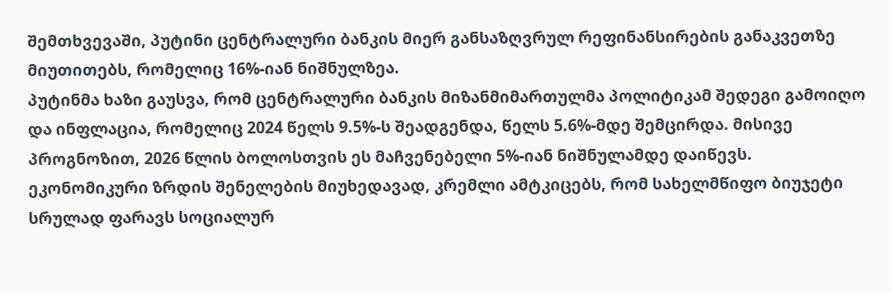შემთხვევაში, პუტინი ცენტრალური ბანკის მიერ განსაზღვრულ რეფინანსირების განაკვეთზე მიუთითებს, რომელიც 16%-იან ნიშნულზეა.
პუტინმა ხაზი გაუსვა, რომ ცენტრალური ბანკის მიზანმიმართულმა პოლიტიკამ შედეგი გამოიღო და ინფლაცია, რომელიც 2024 წელს 9.5%-ს შეადგენდა, წელს 5.6%-მდე შემცირდა. მისივე პროგნოზით, 2026 წლის ბოლოსთვის ეს მაჩვენებელი 5%-იან ნიშნულამდე დაიწევს.
ეკონომიკური ზრდის შენელების მიუხედავად, კრემლი ამტკიცებს, რომ სახელმწიფო ბიუჯეტი სრულად ფარავს სოციალურ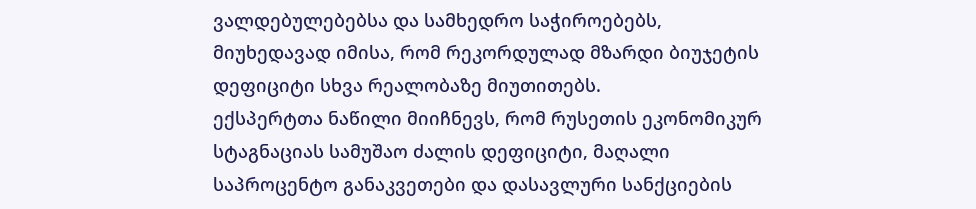ვალდებულებებსა და სამხედრო საჭიროებებს, მიუხედავად იმისა, რომ რეკორდულად მზარდი ბიუჯეტის დეფიციტი სხვა რეალობაზე მიუთითებს.
ექსპერტთა ნაწილი მიიჩნევს, რომ რუსეთის ეკონომიკურ სტაგნაციას სამუშაო ძალის დეფიციტი, მაღალი საპროცენტო განაკვეთები და დასავლური სანქციების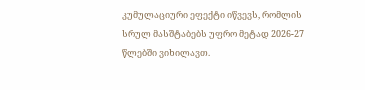კუმულაციური ეფექტი იწვევს, რომლის სრულ მასშტაბებს უფრო მეტად 2026-27 წლებში ვიხილავთ.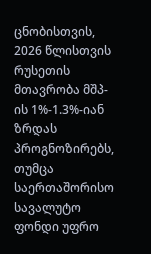ცნობისთვის, 2026 წლისთვის რუსეთის მთავრობა მშპ-ის 1%-1.3%-იან ზრდას პროგნოზირებს, თუმცა საერთაშორისო სავალუტო ფონდი უფრო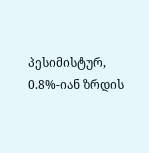პესიმისტურ, 0.8%-იან ზრდის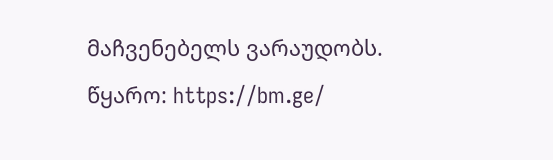მაჩვენებელს ვარაუდობს.
წყარო: https://bm.ge/